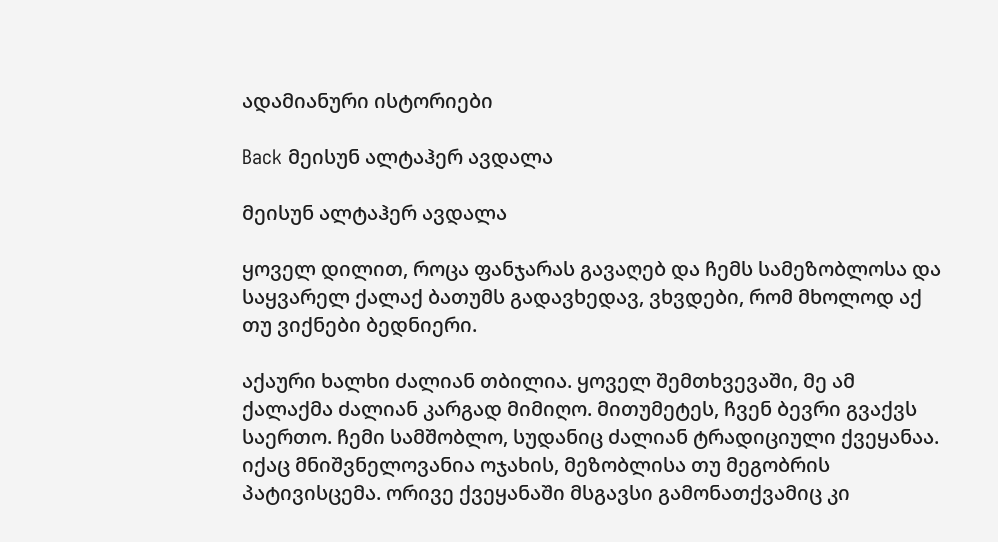ადამიანური ისტორიები

Back მეისუნ ალტაჰერ ავდალა

მეისუნ ალტაჰერ ავდალა

ყოველ დილით, როცა ფანჯარას გავაღებ და ჩემს სამეზობლოსა და საყვარელ ქალაქ ბათუმს გადავხედავ, ვხვდები, რომ მხოლოდ აქ თუ ვიქნები ბედნიერი.

აქაური ხალხი ძალიან თბილია. ყოველ შემთხვევაში, მე ამ ქალაქმა ძალიან კარგად მიმიღო. მითუმეტეს, ჩვენ ბევრი გვაქვს საერთო. ჩემი სამშობლო, სუდანიც ძალიან ტრადიციული ქვეყანაა. იქაც მნიშვნელოვანია ოჯახის, მეზობლისა თუ მეგობრის პატივისცემა. ორივე ქვეყანაში მსგავსი გამონათქვამიც კი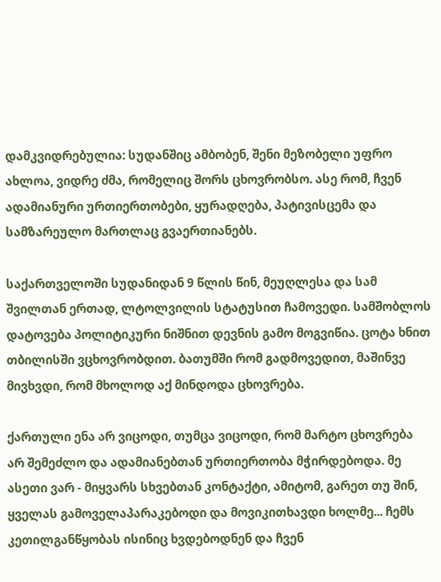დამკვიდრებულია: სუდანშიც ამბობენ, შენი მეზობელი უფრო ახლოა, ვიდრე ძმა, რომელიც შორს ცხოვრობსო. ასე რომ, ჩვენ ადამიანური ურთიერთობები, ყურადღება, პატივისცემა და სამზარეულო მართლაც გვაერთიანებს.

საქართველოში სუდანიდან 9 წლის წინ, მეუღლესა და სამ შვილთან ერთად, ლტოლვილის სტატუსით ჩამოვედი. სამშობლოს დატოვება პოლიტიკური ნიშნით დევნის გამო მოგვიწია. ცოტა ხნით თბილისში ვცხოვრობდით. ბათუმში რომ გადმოვედით, მაშინვე მივხვდი, რომ მხოლოდ აქ მინდოდა ცხოვრება.

ქართული ენა არ ვიცოდი, თუმცა ვიცოდი, რომ მარტო ცხოვრება არ შემეძლო და ადამიანებთან ურთიერთობა მჭირდებოდა. მე ასეთი ვარ - მიყვარს სხვებთან კონტაქტი, ამიტომ, გარეთ თუ შინ, ყველას გამოველაპარაკებოდი და მოვიკითხავდი ხოლმე... ჩემს კეთილგანწყობას ისინიც ხვდებოდნენ და ჩვენ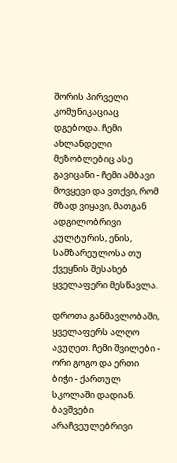შორის პირველი კომუნიკაციაც დგებოდა. ჩემი ახლანდელი მეზობლებიც ასე გავიცანი - ჩემი ამბავი მოვყევი და ვთქვი, რომ მზად ვიყავი, მათგან ადგილობრივი კულტურის, ენის, სამზარეულოსა თუ ქვეყნის შესახებ ყველაფერი მესწავლა.

დროთა განმავლობაში, ყველაფერს ალღო ავუღეთ. ჩემი შვილები - ორი გოგო და ერთი ბიჭი - ქართულ სკოლაში დადიან. ბავშვები არაჩვეულებრივი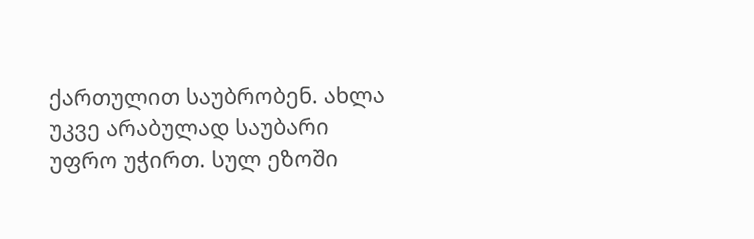ქართულით საუბრობენ. ახლა უკვე არაბულად საუბარი უფრო უჭირთ. სულ ეზოში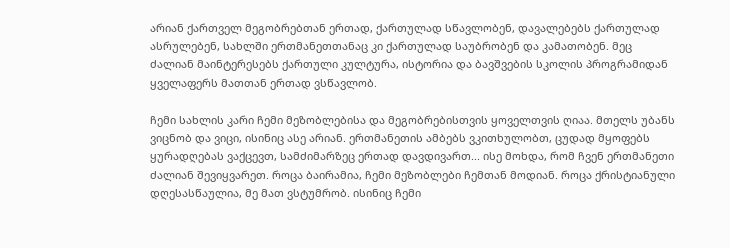არიან ქართველ მეგობრებთან ერთად, ქართულად სწავლობენ, დავალებებს ქართულად ასრულებენ, სახლში ერთმანეთთანაც კი ქართულად საუბრობენ და კამათობენ. მეც ძალიან მაინტერესებს ქართული კულტურა, ისტორია და ბავშვების სკოლის პროგრამიდან ყველაფერს მათთან ერთად ვსწავლობ.

ჩემი სახლის კარი ჩემი მეზობლებისა და მეგობრებისთვის ყოველთვის ღიაა. მთელს უბანს ვიცნობ და ვიცი, ისინიც ასე არიან. ერთმანეთის ამბებს ვკითხულობთ, ცუდად მყოფებს ყურადღებას ვაქცევთ, სამძიმარზეც ერთად დავდივართ... ისე მოხდა, რომ ჩვენ ერთმანეთი ძალიან შევიყვარეთ. როცა ბაირამია, ჩემი მეზობლები ჩემთან მოდიან. როცა ქრისტიანული დღესასწაულია, მე მათ ვსტუმრობ. ისინიც ჩემი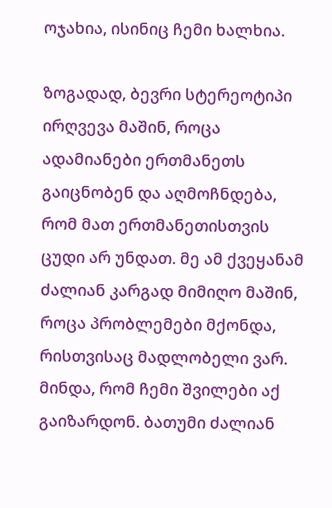ოჯახია, ისინიც ჩემი ხალხია.

ზოგადად, ბევრი სტერეოტიპი ირღვევა მაშინ, როცა ადამიანები ერთმანეთს გაიცნობენ და აღმოჩნდება, რომ მათ ერთმანეთისთვის ცუდი არ უნდათ. მე ამ ქვეყანამ ძალიან კარგად მიმიღო მაშინ, როცა პრობლემები მქონდა, რისთვისაც მადლობელი ვარ. მინდა, რომ ჩემი შვილები აქ გაიზარდონ. ბათუმი ძალიან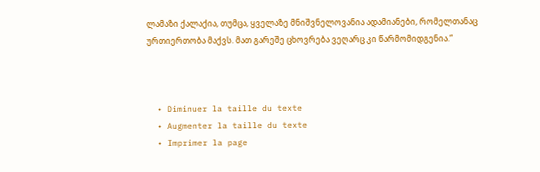ლამაზი ქალაქია, თუმცა, ყველაზე მნიშვნელოვანია ადამიანები, რომელთანაც ურთიერთობა მაქვს. მათ გარეშე ცხოვრება ვეღარც კი წარმომიდგენია.“



  • Diminuer la taille du texte
  • Augmenter la taille du texte
  • Imprimer la page